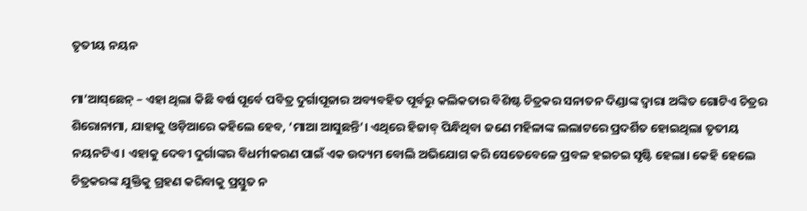ତୃତୀୟ ନୟନ

ମା’ଆସ୍‌ଛେନ୍ – ଏହା ଥିଲା କିଛି ବର୍ଷ ପୂର୍ବେ ପବିତ୍ର ଦୁର୍ଗାପୂଜାର ଅବ୍ୟବହିତ ପୂର୍ବରୁ କଲିକତାର ବିଶିଷ୍ଟ ଚିତ୍ରକର ସନାତନ ଦିଣ୍ଡାଙ୍କ ଦ୍ୱାରା ଅଙ୍କିତ ଗୋଟିଏ ଚିତ୍ରର ଶିରୋନାମା, ଯାହାକୁ ଓଡ଼ିଆରେ କହିଲେ ହେବ, ‘ମାଆ ଆସୁଛନ୍ତି’। ଏଥିରେ ହିଜାବ୍ ପିନ୍ଧିଥିବା ଜଣେ ମହିଳାଙ୍କ ଲଲାଟରେ ପ୍ରଦର୍ଶିତ ହୋଇଥିଲା ତୃତୀୟ ନୟନଟିଏ। ଏହାକୁ ଦେବୀ ଦୁର୍ଗାଙ୍କର ବିଧର୍ମୀକରଣ ପାଇଁ ଏକ ଉଦ୍ୟମ ବୋଲି ଅଭିଯୋଗ କରି ସେତେବେଳେ ପ୍ରବଳ ହଇଚଇ ସୃଷ୍ଟି ହେଲା। କେହି ହେଲେ ଚିତ୍ରକରଙ୍କ ଯୁକ୍ତିକୁ ଗ୍ରହଣ କରିବାକୁ ପ୍ରସ୍ତୁତ ନ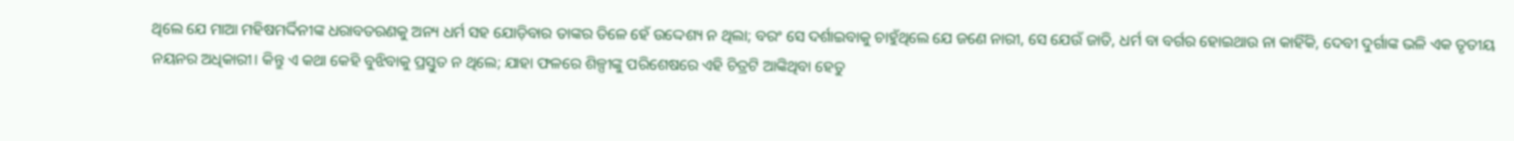ଥିଲେ ଯେ ମାଆ ମହିଷମର୍ଦ୍ଦିନୀଙ୍କ ଧରାବତରଣକୁ ଅନ୍ୟ ଧର୍ମ ସହ ଯୋଡ଼ିବାର ତାଙ୍କର ତିଳେ ହେଁ ଉଦ୍ଦେଶ୍ୟ ନ ଥିଲା; ବରଂ ସେ ଦର୍ଶାଇବାକୁ ଚାହୁଁଥିଲେ ଯେ ଜଣେ ନାରୀ, ସେ ଯେଉଁ ଜାତି, ଧର୍ମ ବା ବର୍ଗର ହୋଇଥାଉ ନା କାହିଁକି, ଦେବୀ ଦୁର୍ଗାଙ୍କ ଭଳି ଏକ ତୃତୀୟ ନୟନର ଅଧିକାରୀ। କିନ୍ତୁ ଏ କଥା କେହି ବୁଝିବାକୁ ପ୍ରସ୍ତୁତ ନ ଥିଲେ; ଯାହା ଫଳରେ ଶିଳ୍ପୀଙ୍କୁ ପରିଶେଷରେ ଏହି ଚିତ୍ରଟି ଆଙ୍କିଥିବା ହେତୁ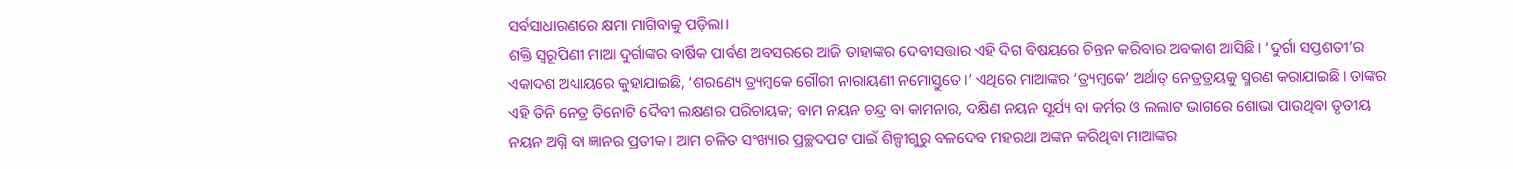ସର୍ବସାଧାରଣରେ କ୍ଷମା ମାଗିବାକୁ ପଡ଼ିଲା।
ଶକ୍ତି ସ୍ୱରୂପିଣୀ ମାଆ ଦୁର୍ଗାଙ୍କର ବାର୍ଷିକ ପାର୍ବଣ ଅବସରରେ ଆଜି ତାହାଙ୍କର ଦେବୀସତ୍ତାର ଏହି ଦିଗ ବିଷୟରେ ଚିନ୍ତନ କରିବାର ଅବକାଶ ଆସିଛି। ‘ଦୁର୍ଗା ସପ୍ତଶତୀ’ର ଏକାଦଶ ଅଧ୍ୟାୟରେ କୁହାଯାଇଛି, ‘ଶରଣ୍ୟେ ତ୍ର୍ୟମ୍ବକେ ଗୌରୀ ନାରାୟଣୀ ନମୋସ୍ତୁତେ।’ ଏଥିରେ ମାଆଙ୍କର ‘ତ୍ର‌୍ୟମ୍ବକେ’ ଅର୍ଥାତ୍ ନେତ୍ରତ୍ରୟକୁ ସ୍ମରଣ କରାଯାଇଛି। ତାଙ୍କର ଏହି ତିନି ନେତ୍ର ତିନୋଟି ଦୈବୀ ଲକ୍ଷଣର ପରିଚାୟକ; ବାମ ନୟନ ଚନ୍ଦ୍ର ବା କାମନାର, ଦକ୍ଷିଣ ନୟନ ସୂର୍ଯ୍ୟ ବା କର୍ମର ଓ ଲଲାଟ ଭାଗରେ ଶୋଭା ପାଉଥିବା ତୃତୀୟ ନୟନ ଅଗ୍ନି ବା ଜ୍ଞାନର ପ୍ରତୀକ। ଆମ ଚଳିତ ସଂଖ୍ୟାର ପ୍ରଚ୍ଛଦପଟ ପାଇଁ ଶିଳ୍ପୀଗୁରୁ ବଳଦେବ ମହରଥା ଅଙ୍କନ କରିଥିବା ମାଆଙ୍କର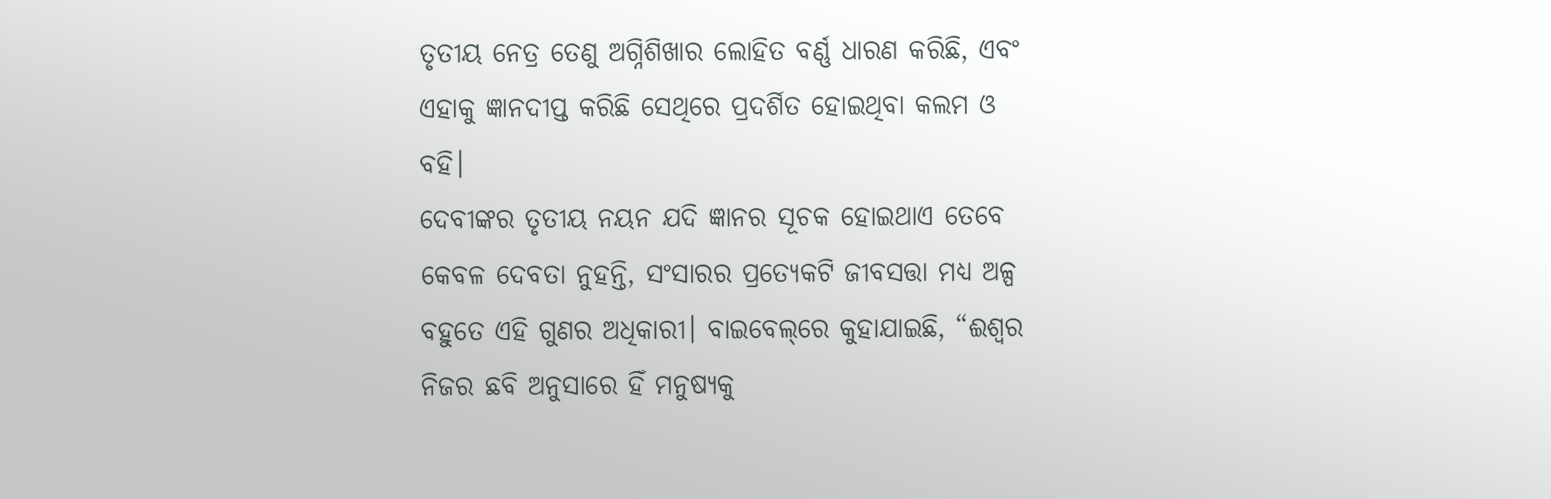ତୃତୀୟ ନେତ୍ର ତେଣୁ ଅଗ୍ନିଶିଖାର ଲୋହିତ ବର୍ଣ୍ଣ ଧାରଣ କରିଛି, ଏବଂ ଏହାକୁ ଜ୍ଞାନଦୀପ୍ତ କରିଛି ସେଥିରେ ପ୍ରଦର୍ଶିତ ହୋଇଥିବା କଲମ ଓ ବହି।
ଦେବୀଙ୍କର ତୃତୀୟ ନୟନ ଯଦି ଜ୍ଞାନର ସୂଚକ ହୋଇଥାଏ ତେବେ କେବଳ ଦେବତା ନୁହନ୍ତି, ସଂସାରର ପ୍ରତ୍ୟେକଟି ଜୀବସତ୍ତା ମଧ୍ୟ ଅଳ୍ପ ବହୁତେ ଏହି ଗୁଣର ଅଧିକାରୀ। ବାଇବେଲ୍‌ରେ କୁହାଯାଇଛି, “ଈଶ୍ୱର ନିଜର ଛବି ଅନୁସାରେ ହିଁ ମନୁଷ୍ୟକୁ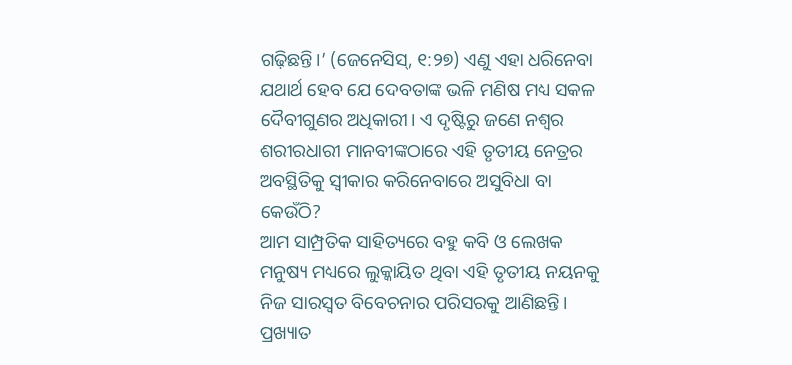ଗଢ଼ିଛନ୍ତି।’ (ଜେନେସିସ୍‌, ୧:୨୭) ଏଣୁ ଏହା ଧରିନେବା ଯଥାର୍ଥ ହେବ ଯେ ଦେବତାଙ୍କ ଭଳି ମଣିଷ ମଧ୍ୟ ସକଳ ଦୈବୀଗୁଣର ଅଧିକାରୀ। ଏ ଦୃଷ୍ଟିରୁ ଜଣେ ନଶ୍ୱର ଶରୀରଧାରୀ ମାନବୀଙ୍କଠାରେ ଏହି ତୃତୀୟ ନେତ୍ରର ଅବସ୍ଥିତିକୁ ସ୍ୱୀକାର କରିନେବାରେ ଅସୁବିଧା ବା କେଉଁଠି?
ଆମ ସାମ୍ପ୍ରତିକ ସାହିତ୍ୟରେ ବହୁ କବି ଓ ଲେଖକ ମନୁଷ୍ୟ ମଧ୍ୟରେ ଲୁକ୍କାୟିତ ଥିବା ଏହି ତୃତୀୟ ନୟନକୁ ନିଜ ସାରସ୍ୱତ ବିବେଚନାର ପରିସରକୁ ଆଣିଛନ୍ତି। ପ୍ରଖ୍ୟାତ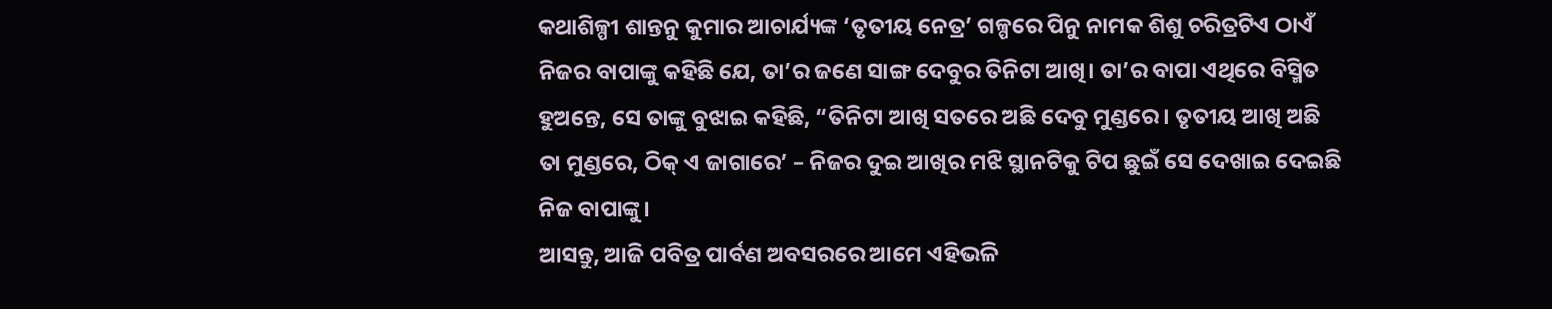କଥାଶିଳ୍ପୀ ଶାନ୍ତନୁ କୁମାର ଆଚାର୍ଯ୍ୟଙ୍କ ‘ତୃତୀୟ ନେତ୍ର’ ଗଳ୍ପରେ ପିନୁ ନାମକ ଶିଶୁ ଚରିତ୍ରଟିଏ ଠାଏଁ ନିଜର ବାପାଙ୍କୁ କହିଛି ଯେ, ତା’ର ଜଣେ ସାଙ୍ଗ ଦେବୁର ତିନିଟା ଆଖି। ତା’ର ବାପା ଏଥିରେ ବିସ୍ମିତ ହୁଅନ୍ତେ, ସେ ତାଙ୍କୁ ବୁଝାଇ କହିଛି, “ତିନିଟା ଆଖି ସତରେ ଅଛି ଦେବୁ ମୁଣ୍ଡରେ। ତୃତୀୟ ଆଖି ଅଛି ତା ମୁଣ୍ଡରେ, ଠିକ୍ ଏ ଜାଗାରେ’ – ନିଜର ଦୁଇ ଆଖିର ମଝି ସ୍ଥାନଟିକୁ ଟିପ ଛୁଇଁ ସେ ଦେଖାଇ ଦେଇଛି ନିଜ ବାପାଙ୍କୁ।
ଆସନ୍ତୁ, ଆଜି ପବିତ୍ର ପାର୍ବଣ ଅବସରରେ ଆମେ ଏହିଭଳି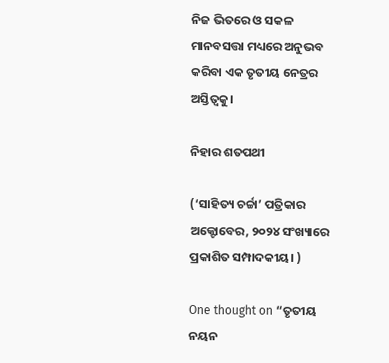ନିଜ ଭିତରେ ଓ ସକଳ ମାନବସତ୍ତା ମଧ୍ୟରେ ଅନୁଭବ କରିବା ଏକ ତୃତୀୟ ନେତ୍ରର ଅସ୍ତିତ୍ୱକୁ।

ନିହାର ଶତପଥୀ

(‘ସାହିତ୍ୟ ଚର୍ଚ୍ଚା’ ପତ୍ରିକାର ଅକ୍ଟୋବେର, ୨୦୨୪ ସଂଖ୍ୟାରେ ପ୍ରକାଶିତ ସମ୍ପାଦକୀୟ। )

One thought on “ତୃତୀୟ ନୟନ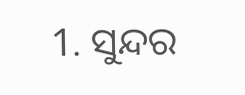1. ସୁନ୍ଦର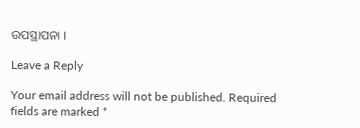ଉପସ୍ଥାପନା ।

Leave a Reply

Your email address will not be published. Required fields are marked *